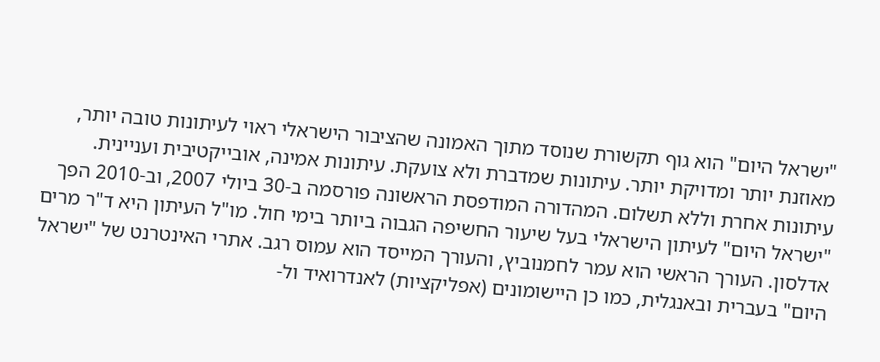"ישראל היום" הוא גוף תקשורת שנוסד מתוך האמונה שהציבור הישראלי ראוי לעיתונות טובה יותר, מאוזנת יותר ומדויקת יותר. עיתונות שמדברת ולא צועקת. עיתונות אמינה, אובייקטיבית ועניינית. עיתונות אחרת וללא תשלום. המהדורה המודפסת הראשונה פורסמה ב-30 ביולי 2007, וב-2010 הפך "ישראל היום" לעיתון הישראלי בעל שיעור החשיפה הגבוה ביותר בימי חול. מו"ל העיתון היא ד"ר מרים אדלסון. העורך הראשי הוא עמר לחמנוביץ, והעורך המייסד הוא עמוס רגב. אתרי האינטרנט של "ישראל היום" בעברית ובאנגלית, כמו כן היישומונים (אפליקציות) לאנדרואיד ול-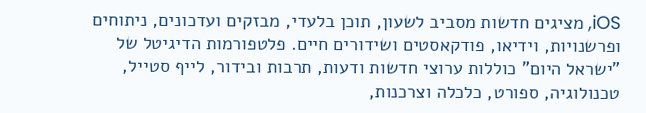iOS, מציגים חדשות מסביב לשעון, תוכן בלעדי, מבזקים ועדכונים, ניתוחים ופרשנויות, וידיאו, פודקאסטים ושידורים חיים. פלטפורמות הדיגיטל של "ישראל היום" כוללות ערוצי חדשות ודעות, תרבות ובידור, לייף סטייל, טכנולוגיה, ספורט, כלכלה וצרכנות,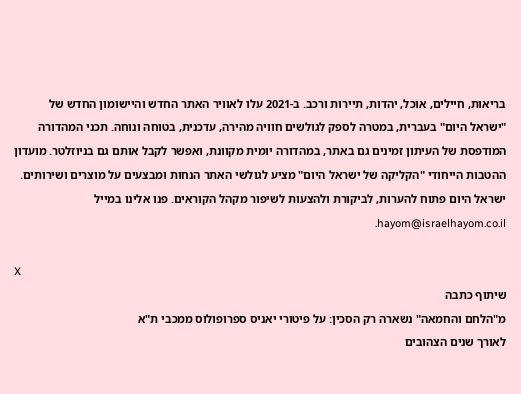בריאות, חיילים, אוכל, יהדות, תיירות ורכב. ב-2021 עלו לאוויר האתר החדש והיישומון החדש של "ישראל היום" בעברית, במטרה לספק לגולשים חוויה מהירה, עדכנית, בטוחה ונוחה. תכני המהדורה המודפסת של העיתון זמינים גם באתר, במהדורה יומית מקוונת, ואפשר לקבל אותם גם בניוזלטר. מועדון ההטבות הייחודי "הקליקה של ישראל היום" מציע לגולשי האתר הנחות ומבצעים על מוצרים ושירותים. ישראל היום פתוח להערות, לביקורת ולהצעות לשיפור מקהל הקוראים. פנו אלינו במייל hayom@israelhayom.co.il.

X
שיתוף כתבה
מ"הלחם והחמאה" נשארה רק הסכין: על פיטורי יאניס ספרופולוס ממכבי ת"א
לאורך שנים הצהובים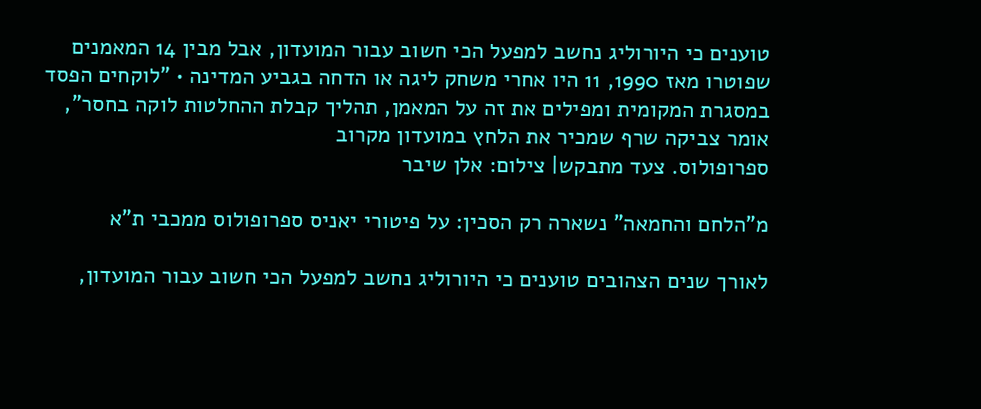טוענים כי היורוליג נחשב למפעל הכי חשוב עבור המועדון, אבל מבין 14 המאמנים שפוטרו מאז 1990, 11 היו אחרי משחק ליגה או הדחה בגביע המדינה • "לוקחים הפסד במסגרת המקומית ומפילים את זה על המאמן, תהליך קבלת ההחלטות לוקה בחסר", אומר צביקה שרף שמכיר את הלחץ במועדון מקרוב
ספרופולוס. צעד מתבקש| צילום: אלן שיבר

מ"הלחם והחמאה" נשארה רק הסכין: על פיטורי יאניס ספרופולוס ממכבי ת"א

לאורך שנים הצהובים טוענים כי היורוליג נחשב למפעל הכי חשוב עבור המועדון,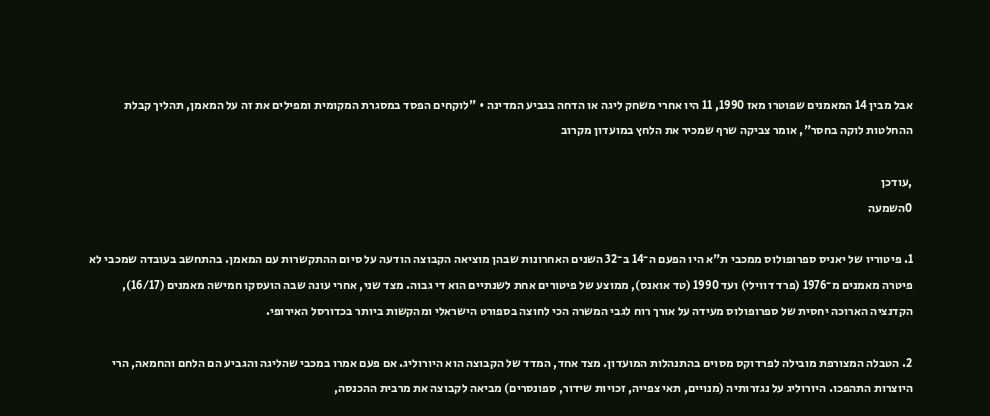אבל מבין 14 המאמנים שפוטרו מאז 1990, 11 היו אחרי משחק ליגה או הדחה בגביע המדינה • "לוקחים הפסד במסגרת המקומית ומפילים את זה על המאמן, תהליך קבלת ההחלטות לוקה בחסר", אומר צביקה שרף שמכיר את הלחץ במועדון מקרוב

,עודכן
0השמעה

1. פיטוריו של יאניס ספרופולוס ממכבי ת"א היו הפעם ה־14 ב־32 השנים האחרונות שבהן מוציאה הקבוצה הודעה על סיום ההתקשרות עם המאמן. בהתחשב בעובדה שמכבי לא פיטרה מאמנים מ־1976 (פרד דווילי) ועד 1990 (טד אואנס), ממוצע של פיטורים אחת לשנתיים הוא די גבוה. מצד שני, אחרי עונה שבה הועסקו חמישה מאמנים (16/17), הקדנציה הארוכה יחסית של ספרופולוס מעידה על אורך רוח לגבי המשרה הכי לחוצה בספורט הישראלי ומהקשות ביותר בכדורסל האירופי.

2. הטבלה המצורפת מובילה לפרדוקס מסוים בהתנהלות המועדון. מצד אחד, המדד של הקבוצה הוא היורוליג. אם פעם אמרו במכבי שהליגה והגביע הם הלחם והחמאה, הרי היוצרות התהפכו. היורוליג על נגזרותיה (מנויים, תאי צפייה, זכויות שידור, ספונסרים) מביאה לקבוצה את מרבית ההכנסה,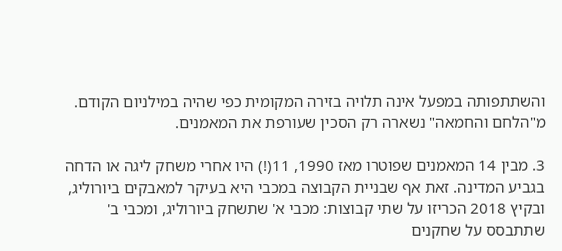והשתתפותה במפעל אינה תלויה בזירה המקומית כפי שהיה במילניום הקודם. מ"הלחם והחמאה" נשארה רק הסכין שעורפת את המאמנים.

3. מבין 14 המאמנים שפוטרו מאז 1990, 11(!) היו אחרי משחק ליגה או הדחה בגביע המדינה. זאת אף שבניית הקבוצה במכבי היא בעיקר למאבקים ביורוליג, ובקיץ 2018 הכריזו על שתי קבוצות: מכבי א' שתשחק ביורוליג, ומכבי ב' שתתבסס על שחקנים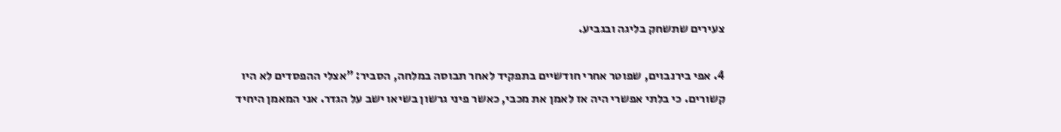צעירים שתשחק בליגה ובגביע.

4. אפי בירנבוים, שפוטר אחרי חודשיים בתפקיד לאחר תבוסה במלחה, הסביר: "אצלי ההפסדים לא היו קשורים. כי בלתי אפשרי היה אז לאמן את מכבי, כאשר פיני גרשון בשיאו ישב על הגדר. אני המאמן היחיד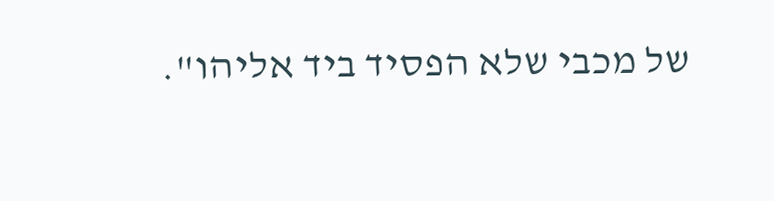של מכבי שלא הפסיד ביד אליהו".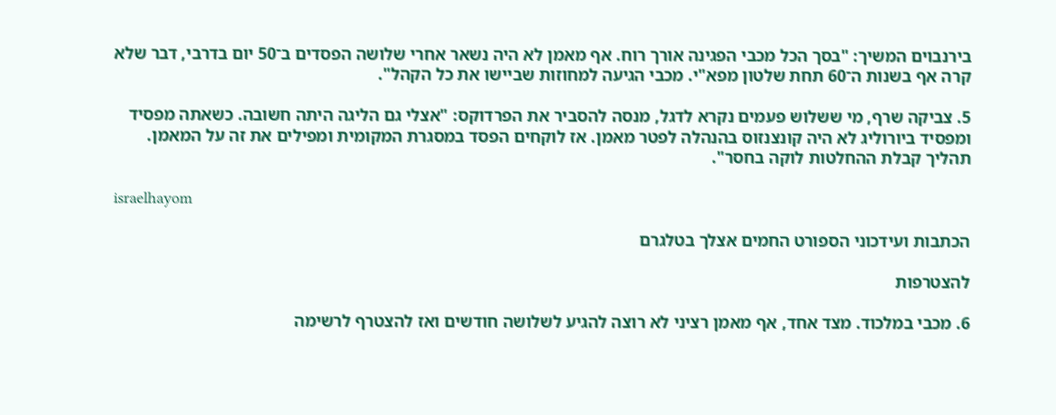בירנבוים המשיך: "בסך הכל מכבי הפגינה אורך רוח. אף מאמן לא היה נשאר אחרי שלושה הפסדים ב־50 יום בדרבי, דבר שלא קרה אף בשנות ה־60 תחת שלטון מפא"י. מכבי הגיעה למחוזות שביישו את כל הקהל".

5. צביקה שרף, מי ששלוש פעמים נקרא לדגל, מנסה להסביר את הפרדוקס: "אצלי גם הליגה היתה חשובה. כשאתה מפסיד ומפסיד ביורוליג לא היה קונצנזוס בהנהלה לפטר מאמן. אז לוקחים הפסד במסגרת המקומית ומפילים את זה על המאמן. תהליך קבלת ההחלטות לוקה בחסר".

israelhayom

הכתבות ועידכוני הספורט החמים אצלך בטלגרם

להצטרפות

6. מכבי במלכוד. מצד אחד, אף מאמן רציני לא רוצה להגיע לשלושה חודשים ואז להצטרף לרשימה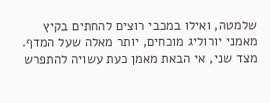שלמטה, ואילו במכבי רוצים להחתים בקיץ מאמני יורוליג מוכחים, יותר מאלה שעל המדף. מצד שני, אי הבאת מאמן כעת עשויה להתפרש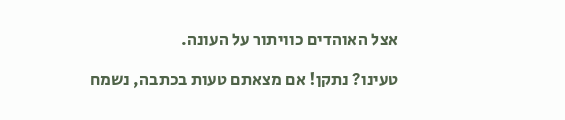אצל האוהדים כוויתור על העונה.

טעינו? נתקן! אם מצאתם טעות בכתבה, נשמח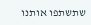שתשתפו אותנו